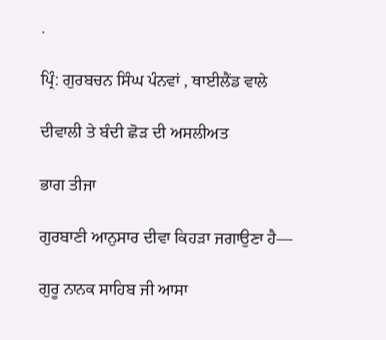.

ਪ੍ਰਿੰ: ਗੁਰਬਚਨ ਸਿੰਘ ਪੰਨਵਾਂ , ਥਾਈਲੈਂਡ ਵਾਲੇ

ਦੀਵਾਲੀ ਤੇ ਬੰਦੀ ਛੋੜ ਦੀ ਅਸਲੀਅਤ

ਭਾਗ ਤੀਜਾ

ਗੁਰਬਾਣੀ ਆਨੁਸਾਰ ਦੀਵਾ ਕਿਹੜਾ ਜਗਾਉਣਾ ਹੈ—

ਗੁਰੂ ਨਾਨਕ ਸਾਹਿਬ ਜੀ ਆਸਾ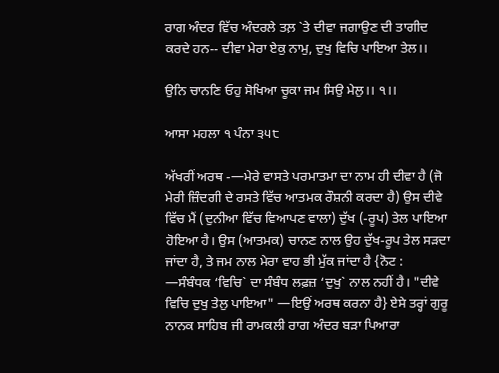ਰਾਗ ਅੰਦਰ ਵਿੱਚ ਅੰਦਰਲੇ ਤਲ਼ `ਤੇ ਦੀਵਾ ਜਗਾਉਣ ਦੀ ਤਾਗੀਦ ਕਰਦੇ ਹਨ-- ਦੀਵਾ ਮੇਰਾ ਏਕੁ ਨਾਮੁ, ਦੁਖੁ ਵਿਚਿ ਪਾਇਆ ਤੇਲ।।

ਉਨਿ ਚਾਨਣਿ ਓਹੁ ਸੋਖਿਆ ਚੂਕਾ ਜਮ ਸਿਉ ਮੇਲੁ।। ੧।।

ਆਸਾ ਮਹਲਾ ੧ ਪੰਨਾ ੩੫੮

ਅੱਖਰੀਂ ਅਰਥ -—ਮੇਰੇ ਵਾਸਤੇ ਪਰਮਾਤਮਾ ਦਾ ਨਾਮ ਹੀ ਦੀਵਾ ਹੈ (ਜੋ ਮੇਰੀ ਜ਼ਿੰਦਗੀ ਦੇ ਰਸਤੇ ਵਿੱਚ ਆਤਮਕ ਰੌਸ਼ਨੀ ਕਰਦਾ ਹੈ) ਉਸ ਦੀਵੇ ਵਿੱਚ ਮੈਂ (ਦੁਨੀਆ ਵਿੱਚ ਵਿਆਪਣ ਵਾਲਾ) ਦੁੱਖ (-ਰੂਪ) ਤੇਲ ਪਾਇਆ ਹੋਇਆ ਹੈ। ਉਸ (ਆਤਮਕ) ਚਾਨਣ ਨਾਲ ਉਹ ਦੁੱਖ-ਰੂਪ ਤੇਲ ਸੜਦਾ ਜਾਂਦਾ ਹੈ, ਤੇ ਜਮ ਨਾਲ ਮੇਰਾ ਵਾਹ ਭੀ ਮੁੱਕ ਜਾਂਦਾ ਹੈ {ਨੋਟ : —ਸੰਬੰਧਕ ‘ਵਿਚਿ` ਦਾ ਸੰਬੰਧ ਲਫ਼ਜ਼ ‘ਦੁਖੁ` ਨਾਲ ਨਹੀਂ ਹੈ। "ਦੀਵੇ ਵਿਚਿ ਦੁਖੁ ਤੇਲੁ ਪਾਇਆ" —ਇਉਂ ਅਰਥ ਕਰਨਾ ਹੈ} ਏਸੇ ਤਰ੍ਹਾਂ ਗੁਰੂ ਨਾਨਕ ਸਾਹਿਬ ਜੀ ਰਾਮਕਲੀ ਰਾਗ ਅੰਦਰ ਬੜਾ ਪਿਆਰਾ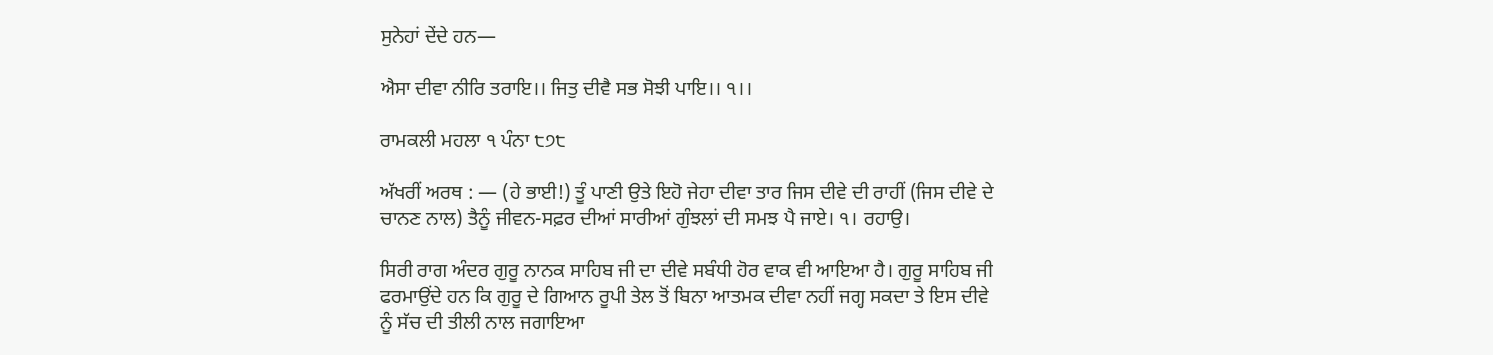ਸੁਨੇਹਾਂ ਦੇਂਦੇ ਹਨ—

ਐਸਾ ਦੀਵਾ ਨੀਰਿ ਤਰਾਇ।। ਜਿਤੁ ਦੀਵੈ ਸਭ ਸੋਝੀ ਪਾਇ।। ੧।।

ਰਾਮਕਲੀ ਮਹਲਾ ੧ ਪੰਨਾ ੮੭੮

ਅੱਖਰੀਂ ਅਰਥ : — (ਹੇ ਭਾਈ!) ਤੂੰ ਪਾਣੀ ਉਤੇ ਇਹੋ ਜੇਹਾ ਦੀਵਾ ਤਾਰ ਜਿਸ ਦੀਵੇ ਦੀ ਰਾਹੀਂ (ਜਿਸ ਦੀਵੇ ਦੇ ਚਾਨਣ ਨਾਲ) ਤੈਨੂੰ ਜੀਵਨ-ਸਫ਼ਰ ਦੀਆਂ ਸਾਰੀਆਂ ਗੁੰਝਲਾਂ ਦੀ ਸਮਝ ਪੈ ਜਾਏ। ੧। ਰਹਾਉ।

ਸਿਰੀ ਰਾਗ ਅੰਦਰ ਗੁਰੂ ਨਾਨਕ ਸਾਹਿਬ ਜੀ ਦਾ ਦੀਵੇ ਸਬੰਧੀ ਹੋਰ ਵਾਕ ਵੀ ਆਇਆ ਹੈ। ਗੁਰੂ ਸਾਹਿਬ ਜੀ ਫਰਮਾਉਂਦੇ ਹਨ ਕਿ ਗੁਰੂ ਦੇ ਗਿਆਨ ਰੂਪੀ ਤੇਲ ਤੋਂ ਬਿਨਾ ਆਤਮਕ ਦੀਵਾ ਨਹੀਂ ਜਗ੍ਹ ਸਕਦਾ ਤੇ ਇਸ ਦੀਵੇ ਨੂੰ ਸੱਚ ਦੀ ਤੀਲੀ ਨਾਲ ਜਗਾਇਆ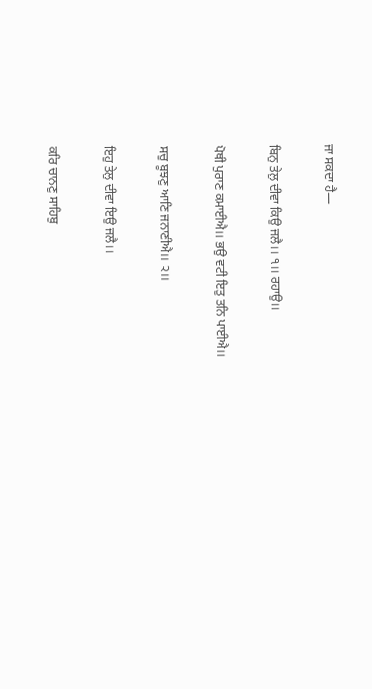ਜਾ ਸਕਦਾ ਹੈ—

ਬਿਨੁ ਤੇਲੁ ਦੀਵਾ ਕਿਉ ਜਲੈ।। ੧।। ਰਹਾਉ।।

ਪੋਥੀ ਪੁਰਾਣ ਕਮਾਈਐ।। ਭਉ ਵਟੀ ਇਤੁ ਤਨਿ ਪਾਈਐ।।

ਸਚੁ ਬੂਝਣੁ ਆਣਿ ਜਨਾਣੀਐ।। ੨।।

ਇਹੁ ਤੇਲੁ ਦੀਵਾ ਇਉ ਜਲੈ।।

ਕਰਿ ਚਾਨਣੁ ਸਾਹਿਬੁ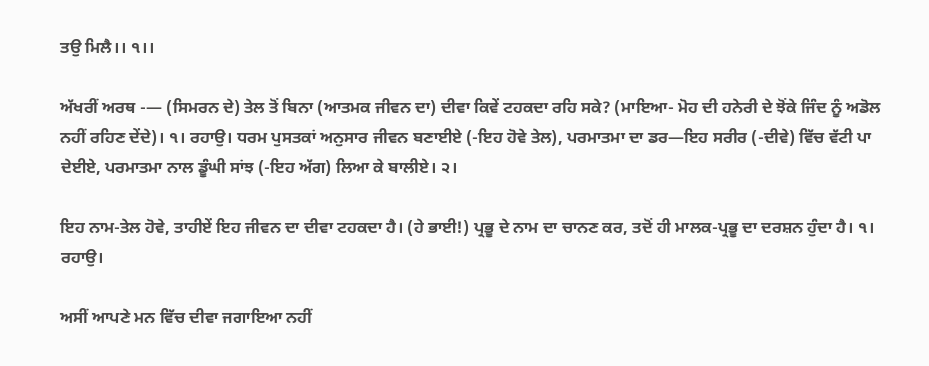ਤਉ ਮਿਲੈ।। ੧।।

ਅੱਖਰੀਂ ਅਰਥ -— (ਸਿਮਰਨ ਦੇ) ਤੇਲ ਤੋਂ ਬਿਨਾ (ਆਤਮਕ ਜੀਵਨ ਦਾ) ਦੀਵਾ ਕਿਵੇਂ ਟਹਕਦਾ ਰਹਿ ਸਕੇ? (ਮਾਇਆ- ਮੋਹ ਦੀ ਹਨੇਰੀ ਦੇ ਝੋਂਕੇ ਜਿੰਦ ਨੂੰ ਅਡੋਲ ਨਹੀਂ ਰਹਿਣ ਦੇਂਦੇ)। ੧। ਰਹਾਉ। ਧਰਮ ਪੁਸਤਕਾਂ ਅਨੁਸਾਰ ਜੀਵਨ ਬਣਾਈਏ (-ਇਹ ਹੋਵੇ ਤੇਲ), ਪਰਮਾਤਮਾ ਦਾ ਡਰ—ਇਹ ਸਰੀਰ (-ਦੀਵੇ) ਵਿੱਚ ਵੱਟੀ ਪਾ ਦੇਈਏ, ਪਰਮਾਤਮਾ ਨਾਲ ਡੂੰਘੀ ਸਾਂਝ (-ਇਹ ਅੱਗ) ਲਿਆ ਕੇ ਬਾਲੀਏ। ੨।

ਇਹ ਨਾਮ-ਤੇਲ ਹੋਵੇ, ਤਾਹੀਏਂ ਇਹ ਜੀਵਨ ਦਾ ਦੀਵਾ ਟਹਕਦਾ ਹੈ। (ਹੇ ਭਾਈ!) ਪ੍ਰਭੂ ਦੇ ਨਾਮ ਦਾ ਚਾਨਣ ਕਰ, ਤਦੋਂ ਹੀ ਮਾਲਕ-ਪ੍ਰਭੂ ਦਾ ਦਰਸ਼ਨ ਹੁੰਦਾ ਹੈ। ੧। ਰਹਾਉ।

ਅਸੀਂ ਆਪਣੇ ਮਨ ਵਿੱਚ ਦੀਵਾ ਜਗਾਇਆ ਨਹੀਂ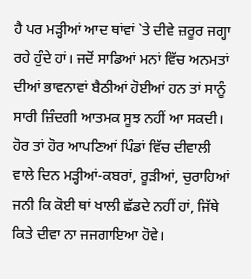ਹੈ ਪਰ ਮੜ੍ਹੀਆਂ ਆਦ ਥਾਂਵਾਂ `ਤੇ ਦੀਵੇ ਜ਼ਰੂਰ ਜਗ੍ਹਾ ਰਹੇ ਹੁੰਦੇ ਹਾਂ। ਜਦੋਂ ਸਾਡਿਆਂ ਮਨਾਂ ਵਿੱਚ ਅਨਮਤਾਂ ਦੀਆਂ ਭਾਵਨਾਵਾਂ ਬੈਠੀਆਂ ਹੋਈਆਂ ਹਨ ਤਾਂ ਸਾਨੂੰ ਸਾਰੀ ਜ਼ਿੰਦਗੀ ਆਤਮਕ ਸੂਝ ਨਹੀਂ ਆ ਸਕਦੀ। ਹੋਰ ਤਾਂ ਹੋਰ ਆਪਣਿਆਂ ਪਿੰਡਾਂ ਵਿੱਚ ਦੀਵਾਲੀ ਵਾਲੇ ਦਿਨ ਮੜ੍ਹੀਆਂ-ਕਬਰਾਂ, ਰੂੜੀਆਂ, ਚੁਰਾਹਿਆਂ ਜਨੀ ਕਿ ਕੋਈ ਥਾਂ ਖਾਲੀ ਛੱਡਦੇ ਨਹੀਂ ਹਾਂ, ਜਿੱਥੇ ਕਿਤੇ ਦੀਵਾ ਨਾ ਜਜਗਾਇਆ ਹੋਵੇ।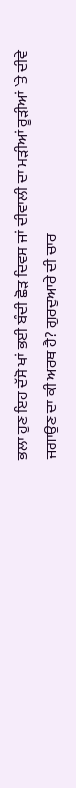ਭਲਾ ਹੁਣ ਇਹ ਦੱਸੋ ਖਾਂ ਭਈ ਬੰਦੀ ਛੋੜ ਦਿਵਸ ਜਾਂ ਦੀਵਾਲੀ ਦਾ ਮੜੀਆਂ ਰੂੜੀਆਂ `ਤੇ ਦੀਵੇ ਜਗਾਉਣ ਦਾ ਕੀ ਅਰਥ ਹੈ? ਗੁਰਦੁਆਰੇ ਦੀ ਚਾਰ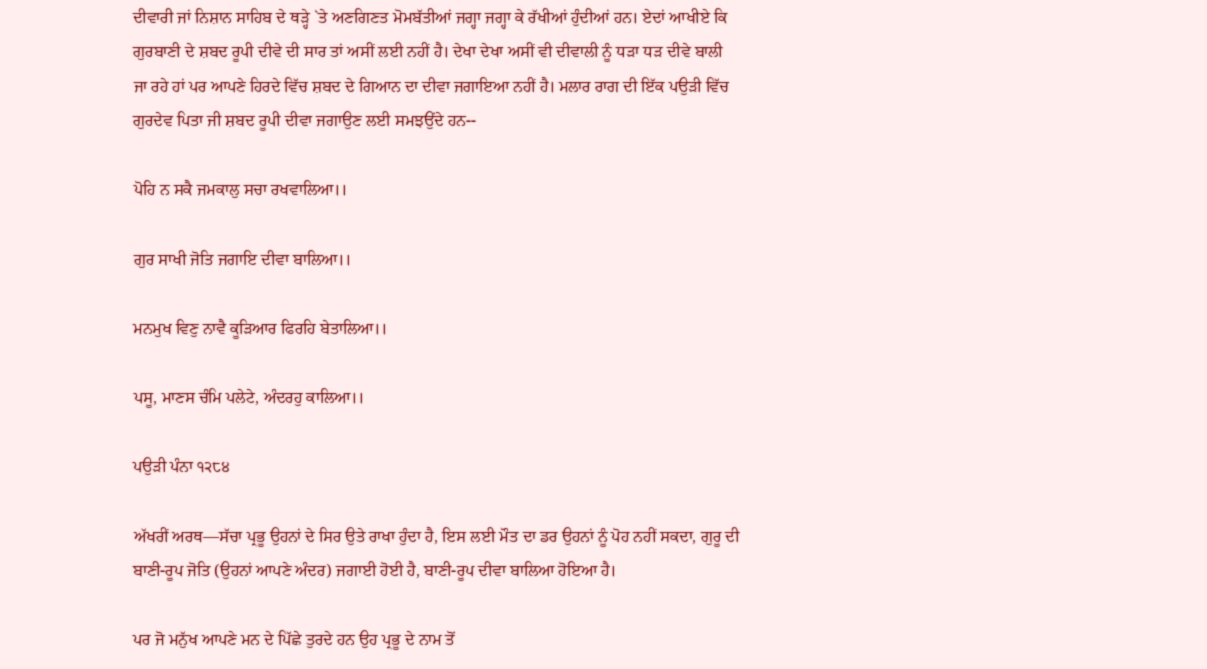ਦੀਵਾਰੀ ਜਾਂ ਨਿਸ਼ਾਨ ਸਾਹਿਬ ਦੇ ਥੜ੍ਹੇ `ਤੇ ਅਣਗਿਣਤ ਮੋਮਬੱਤੀਆਂ ਜਗ੍ਹਾ ਜਗ੍ਹਾ ਕੇ ਰੱਖੀਆਂ ਹੁੰਦੀਆਂ ਹਨ। ਏਦਾਂ ਆਖੀਏ ਕਿ ਗੁਰਬਾਣੀ ਦੇ ਸ਼ਬਦ ਰੂਪੀ ਦੀਵੇ ਦੀ ਸਾਰ ਤਾਂ ਅਸੀਂ ਲਈ ਨਹੀਂ ਹੈ। ਦੇਖਾ ਦੇਖਾ ਅਸੀਂ ਵੀ ਦੀਵਾਲੀ ਨੂੰ ਧੜਾ ਧੜ ਦੀਵੇ ਬਾਲੀ ਜਾ ਰਹੇ ਹਾਂ ਪਰ ਆਪਣੇ ਹਿਰਦੇ ਵਿੱਚ ਸ਼ਬਦ ਦੇ ਗਿਆਨ ਦਾ ਦੀਵਾ ਜਗਾਇਆ ਨਹੀਂ ਹੈ। ਮਲਾਰ ਰਾਗ ਦੀ ਇੱਕ ਪਉੜੀ ਵਿੱਚ ਗੁਰਦੇਵ ਪਿਤਾ ਜੀ ਸ਼ਬਦ ਰੂਪੀ ਦੀਵਾ ਜਗਾਉਣ ਲਈ ਸਮਝਉਂਦੇ ਹਨ--

ਪੋਹਿ ਨ ਸਕੈ ਜਮਕਾਲੁ ਸਚਾ ਰਖਵਾਲਿਆ।।

ਗੁਰ ਸਾਖੀ ਜੋਤਿ ਜਗਾਇ ਦੀਵਾ ਬਾਲਿਆ।।

ਮਨਮੁਖ ਵਿਣੁ ਨਾਵੈ ਕੂੜਿਆਰ ਫਿਰਹਿ ਬੇਤਾਲਿਆ।।

ਪਸੂ, ਮਾਣਸ ਚੰਮਿ ਪਲੇਟੇ, ਅੰਦਰਹੁ ਕਾਲਿਆ।।

ਪਉੜੀ ਪੰਨਾ ੧੨੮੪

ਅੱਖਰੀਂ ਅਰਥ—ਸੱਚਾ ਪ੍ਰਭੂ ਉਹਨਾਂ ਦੇ ਸਿਰ ਉਤੇ ਰਾਖਾ ਹੁੰਦਾ ਹੈ, ਇਸ ਲਈ ਮੌਤ ਦਾ ਡਰ ਉਹਨਾਂ ਨੂੰ ਪੋਹ ਨਹੀਂ ਸਕਦਾ, ਗੁਰੂ ਦੀ ਬਾਣੀ-ਰੂਪ ਜੋਤਿ (ਉਹਨਾਂ ਆਪਣੇ ਅੰਦਰ) ਜਗਾਈ ਹੋਈ ਹੈ, ਬਾਣੀ-ਰੂਪ ਦੀਵਾ ਬਾਲਿਆ ਹੋਇਆ ਹੈ।

ਪਰ ਜੋ ਮਨੁੱਖ ਆਪਣੇ ਮਨ ਦੇ ਪਿੱਛੇ ਤੁਰਦੇ ਹਨ ਉਹ ਪ੍ਰਭੂ ਦੇ ਨਾਮ ਤੋਂ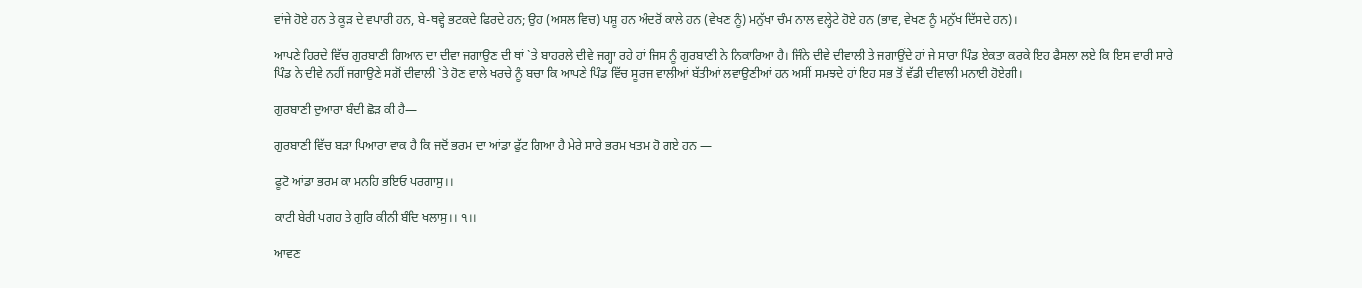ਵਾਂਜੇ ਹੋਏ ਹਨ ਤੇ ਕੂੜ ਦੇ ਵਪਾਰੀ ਹਨ, ਬੇ-ਥਵ੍ਹੇ ਭਟਕਦੇ ਫਿਰਦੇ ਹਨ; ਉਹ (ਅਸਲ ਵਿਚ) ਪਸ਼ੂ ਹਨ ਅੰਦਰੋਂ ਕਾਲੇ ਹਨ (ਵੇਖਣ ਨੂੰ) ਮਨੁੱਖਾ ਚੰਮ ਨਾਲ ਵਲ੍ਹੇਟੇ ਹੋਏ ਹਨ (ਭਾਵ, ਵੇਖਣ ਨੂੰ ਮਨੁੱਖ ਦਿੱਸਦੇ ਹਨ)।

ਆਪਣੇ ਹਿਰਦੇ ਵਿੱਚ ਗੁਰਬਾਣੀ ਗਿਆਨ ਦਾ ਦੀਵਾ ਜਗਾਉਣ ਦੀ ਥਾਂ `ਤੇ ਬਾਹਰਲੇ ਦੀਵੇ ਜਗ੍ਹਾ ਰਹੇ ਹਾਂ ਜਿਸ ਨੂੰ ਗੁਰਬਾਣੀ ਨੇ ਨਿਕਾਰਿਆ ਹੈ। ਜਿੰਨੇ ਦੀਵੇ ਦੀਵਾਲੀ ਤੇ ਜਗਾਉਂਦੇ ਹਾਂ ਜੇ ਸਾਰਾ ਪਿੰਡ ਏਕਤਾ ਕਰਕੇ ਇਹ ਫੈਸਲਾ ਲਏ ਕਿ ਇਸ ਵਾਰੀ ਸਾਰੇ ਪਿੰਡ ਨੇ ਦੀਵੇ ਨਹੀਂ ਜਗਾਉਣੇ ਸਗੋਂ ਦੀਵਾਲੀ `ਤੇ ਹੋਣ ਵਾਲੇ ਖਰਚੇ ਨੂੰ ਬਚਾ ਕਿ ਆਪਣੇ ਪਿੰਡ ਵਿੱਚ ਸੂਰਜ ਵਾਲੀਆਂ ਬੱਤੀਆਂ ਲਵਾਉਣੀਆਂ ਹਨ ਅਸੀਂ ਸਮਝਦੇ ਹਾਂ ਇਹ ਸਭ ਤੋਂ ਵੱਡੀ ਦੀਵਾਲੀ ਮਨਾਈ ਹੋਏਗੀ।

ਗੁਰਬਾਣੀ ਦੁਆਰਾ ਬੰਦੀ ਛੋੜ ਕੀ ਹੈ—

ਗੁਰਬਾਣੀ ਵਿੱਚ ਬੜਾ ਪਿਆਰਾ ਵਾਕ ਹੈ ਕਿ ਜਦੋਂ ਭਰਮ ਦਾ ਆਂਡਾ ਫੁੱਟ ਗਿਆ ਹੈ ਮੇਰੇ ਸਾਰੇ ਭਰਮ ਖਤਮ ਹੋ ਗਏ ਹਨ —

ਫੂਟੋ ਆਂਡਾ ਭਰਮ ਕਾ ਮਨਹਿ ਭਇਓ ਪਰਗਾਸੁ।।

ਕਾਟੀ ਬੇਰੀ ਪਗਹ ਤੇ ਗੁਰਿ ਕੀਨੀ ਬੰਦਿ ਖਲਾਸੁ।। ੧।।

ਆਵਣ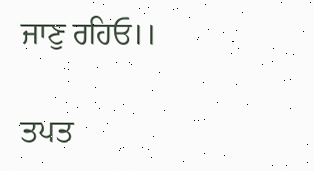ਜਾਣੁ ਰਹਿਓ।।

ਤਪਤ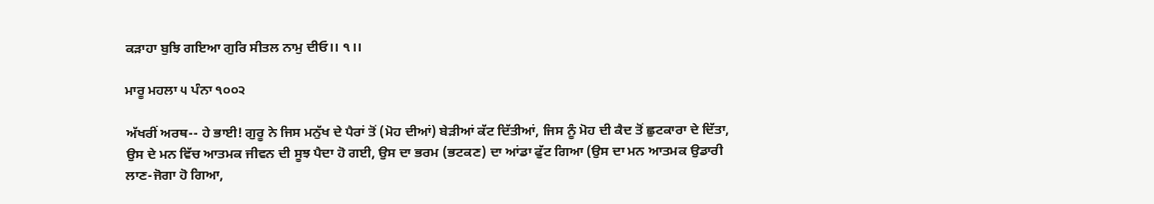ਕੜਾਹਾ ਬੁਝਿ ਗਇਆ ਗੁਰਿ ਸੀਤਲ ਨਾਮੁ ਦੀਓ।। ੧।।

ਮਾਰੂ ਮਹਲਾ ੫ ਪੰਨਾ ੧੦੦੨

ਅੱਖਰੀਂ ਅਰਥ-- ਹੇ ਭਾਈ! ਗੁਰੂ ਨੇ ਜਿਸ ਮਨੁੱਖ ਦੇ ਪੈਰਾਂ ਤੋਂ (ਮੋਹ ਦੀਆਂ) ਬੇੜੀਆਂ ਕੱਟ ਦਿੱਤੀਆਂ, ਜਿਸ ਨੂੰ ਮੋਹ ਦੀ ਕੈਦ ਤੋਂ ਛੁਟਕਾਰਾ ਦੇ ਦਿੱਤਾ, ਉਸ ਦੇ ਮਨ ਵਿੱਚ ਆਤਮਕ ਜੀਵਨ ਦੀ ਸੂਝ ਪੈਦਾ ਹੋ ਗਈ, ਉਸ ਦਾ ਭਰਮ (ਭਟਕਣ) ਦਾ ਆਂਡਾ ਫੁੱਟ ਗਿਆ (ਉਸ ਦਾ ਮਨ ਆਤਮਕ ਉਡਾਰੀ ਲਾਣ-ਜੋਗਾ ਹੋ ਗਿਆ,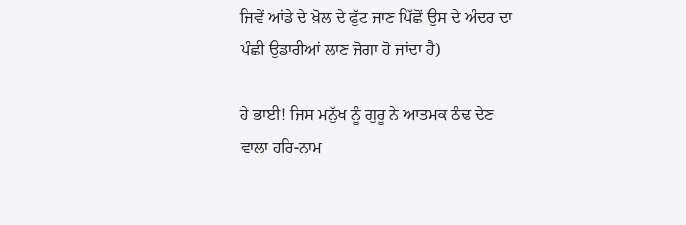ਜਿਵੇਂ ਆਂਡੇ ਦੇ ਖ਼ੋਲ ਦੇ ਫੁੱਟ ਜਾਣ ਪਿੱਛੋਂ ਉਸ ਦੇ ਅੰਦਰ ਦਾ ਪੰਛੀ ਉਡਾਰੀਆਂ ਲਾਣ ਜੋਗਾ ਹੋ ਜਾਂਦਾ ਹੈ)

ਹੇ ਭਾਈ! ਜਿਸ ਮਨੁੱਖ ਨੂੰ ਗੁਰੂ ਨੇ ਆਤਮਕ ਠੰਢ ਦੇਣ ਵਾਲਾ ਹਰਿ-ਨਾਮ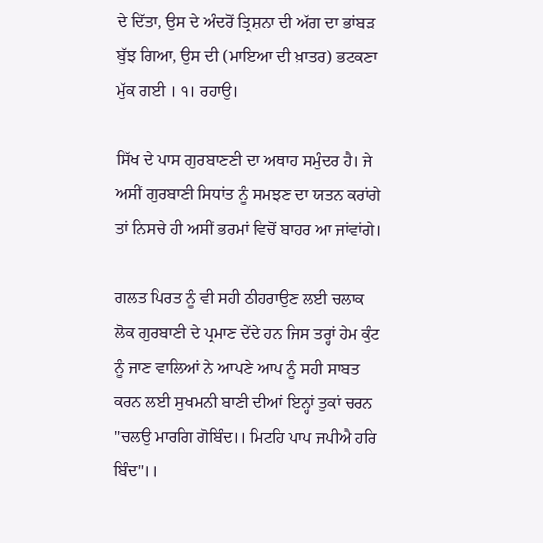ਦੇ ਦਿੱਤਾ, ਉਸ ਦੇ ਅੰਦਰੋਂ ਤ੍ਰਿਸ਼ਨਾ ਦੀ ਅੱਗ ਦਾ ਭਾਂਬੜ ਬੁੱਝ ਗਿਆ, ਉਸ ਦੀ (ਮਾਇਆ ਦੀ ਖ਼ਾਤਰ) ਭਟਕਣਾ ਮੁੱਕ ਗਈ । ੧। ਰਹਾਉ।

ਸਿੱਖ ਦੇ ਪਾਸ ਗੁਰਬਾਣਣੀ ਦਾ ਅਥਾਹ ਸਮੁੰਦਰ ਹੈ। ਜੇ ਅਸੀਂ ਗੁਰਬਾਣੀ ਸਿਧਾਂਤ ਨੂੰ ਸਮਝਣ ਦਾ ਯਤਨ ਕਰਾਂਗੇ ਤਾਂ ਨਿਸਚੇ ਹੀ ਅਸੀਂ ਭਰਮਾਂ ਵਿਚੋਂ ਬਾਹਰ ਆ ਜਾਂਵਾਂਗੇ।

ਗਲਤ ਪਿਰਤ ਨੂੰ ਵੀ ਸਹੀ ਠੀਹਰਾਉਣ ਲਈ ਚਲਾਕ ਲੋਕ ਗੁਰਬਾਣੀ ਦੇ ਪ੍ਰਮਾਣ ਦੇਂਦੇ ਹਨ ਜਿਸ ਤਰ੍ਹਾਂ ਹੇਮ ਕੁੰਟ ਨੂੰ ਜਾਣ ਵਾਲਿਆਂ ਨੇ ਆਪਣੇ ਆਪ ਨੂੰ ਸਹੀ ਸਾਬਤ ਕਰਨ ਲਈ ਸੁਖਮਨੀ ਬਾਣੀ ਦੀਆਂ ਇਨ੍ਹਾਂ ਤੁਕਾਂ ਚਰਨ "ਚਲਉ ਮਾਰਗਿ ਗੋਬਿੰਦ।। ਮਿਟਹਿ ਪਾਪ ਜਪੀਐ ਹਰਿ ਬਿੰਦ"।।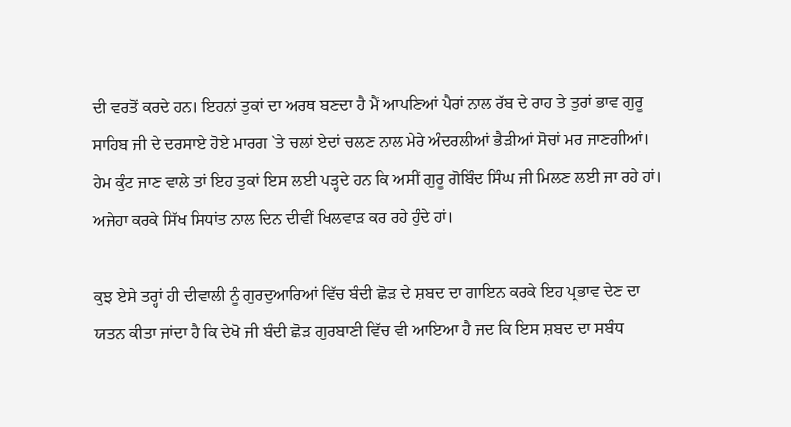ਦੀ ਵਰਤੋਂ ਕਰਦੇ ਹਨ। ਇਹਨਾਂ ਤੁਕਾਂ ਦਾ ਅਰਥ ਬਣਦਾ ਹੈ ਮੈਂ ਆਪਣਿਆਂ ਪੈਰਾਂ ਨਾਲ ਰੱਬ ਦੇ ਰਾਹ ਤੇ ਤੁਰਾਂ ਭਾਵ ਗੁਰੂ ਸਾਹਿਬ ਜੀ ਦੇ ਦਰਸਾਏ ਹੋਏ ਮਾਰਗ `ਤੇ ਚਲਾਂ ਏਦਾਂ ਚਲਣ ਨਾਲ ਮੇਰੇ ਅੰਦਰਲੀਆਂ ਭੈੜੀਆਂ ਸੋਚਾਂ ਮਰ ਜਾਣਗੀਆਂ। ਹੇਮ ਕੁੰਟ ਜਾਣ ਵਾਲੇ ਤਾਂ ਇਹ ਤੁਕਾਂ ਇਸ ਲਈ ਪੜ੍ਹਦੇ ਹਨ ਕਿ ਅਸੀਂ ਗੁਰੂ ਗੋਬਿੰਦ ਸਿੰਘ ਜੀ ਮਿਲਣ ਲਈ ਜਾ ਰਹੇ ਹਾਂ। ਅਜੇਹਾ ਕਰਕੇ ਸਿੱਖ ਸਿਧਾਂਤ ਨਾਲ ਦਿਨ ਦੀਵੀਂ ਖਿਲਵਾੜ ਕਰ ਰਹੇ ਹੁੰਦੇ ਹਾਂ।

ਕੁਝ ਏਸੇ ਤਰ੍ਹਾਂ ਹੀ ਦੀਵਾਲੀ ਨੂੰ ਗੁਰਦੁਆਰਿਆਂ ਵਿੱਚ ਬੰਦੀ ਛੋੜ ਦੇ ਸ਼ਬਦ ਦਾ ਗਾਇਨ ਕਰਕੇ ਇਹ ਪ੍ਰਭਾਵ ਦੇਣ ਦਾ ਯਤਨ ਕੀਤਾ ਜਾਂਦਾ ਹੈ ਕਿ ਦੇਖੋ ਜੀ ਬੰਦੀ ਛੋੜ ਗੁਰਬਾਣੀ ਵਿੱਚ ਵੀ ਆਇਆ ਹੈ ਜਦ ਕਿ ਇਸ ਸ਼ਬਦ ਦਾ ਸਬੰਧ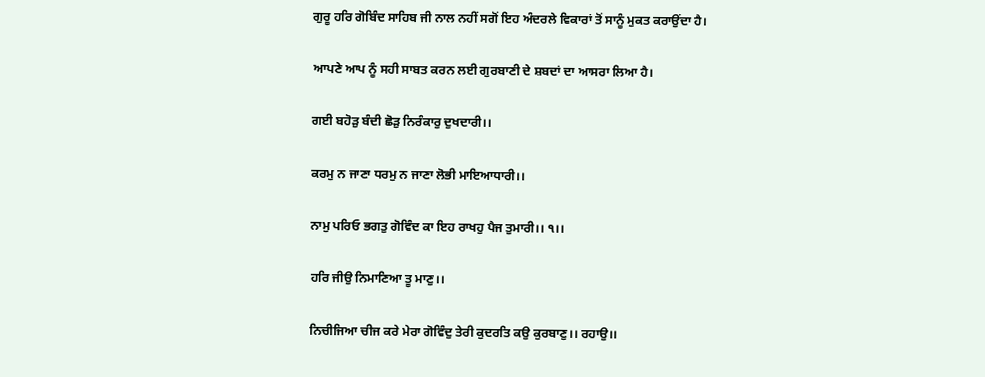ਗੁਰੂ ਹਰਿ ਗੋਬਿੰਦ ਸਾਹਿਬ ਜੀ ਨਾਲ ਨਹੀਂ ਸਗੋਂ ਇਹ ਅੰਦਰਲੇ ਵਿਕਾਰਾਂ ਤੋਂ ਸਾਨੂੰ ਮੁਕਤ ਕਰਾਉਂਦਾ ਹੈ।

ਆਪਣੇ ਆਪ ਨੂੰ ਸਹੀ ਸਾਬਤ ਕਰਨ ਲਈ ਗੁਰਬਾਣੀ ਦੇ ਸ਼ਬਦਾਂ ਦਾ ਆਸਰਾ ਲਿਆ ਹੈ।

ਗਈ ਬਹੋੜੁ ਬੰਦੀ ਛੋੜੁ ਨਿਰੰਕਾਰੁ ਦੁਖਦਾਰੀ।।

ਕਰਮੁ ਨ ਜਾਣਾ ਧਰਮੁ ਨ ਜਾਣਾ ਲੋਭੀ ਮਾਇਆਧਾਰੀ।।

ਨਾਮੁ ਪਰਿਓ ਭਗਤੁ ਗੋਵਿੰਦ ਕਾ ਇਹ ਰਾਖਹੁ ਪੈਜ ਤੁਮਾਰੀ।। ੧।।

ਹਰਿ ਜੀਉ ਨਿਮਾਣਿਆ ਤੂ ਮਾਣੁ।।

ਨਿਚੀਜਿਆ ਚੀਜ ਕਰੇ ਮੇਰਾ ਗੋਵਿੰਦੁ ਤੇਰੀ ਕੁਦਰਤਿ ਕਉ ਕੁਰਬਾਣੁ।। ਰਹਾਉ।।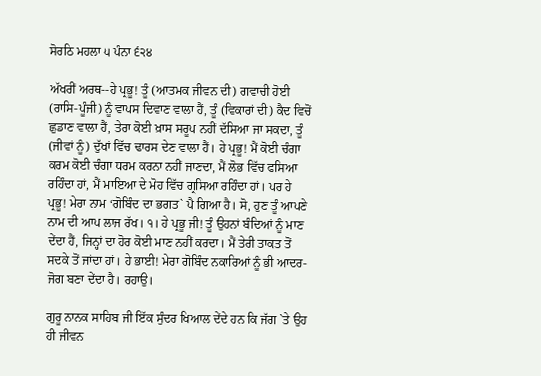ਸੋਰਠਿ ਮਹਲਾ ੫ ਪੰਨਾ ੬੨੪

ਅੱਖਰੀਂ ਅਰਥ--ਹੇ ਪ੍ਰਭੂ! ਤੂੰ (ਆਤਮਕ ਜੀਵਨ ਦੀ) ਗਵਾਚੀ ਹੋਈ (ਰਾਸਿ-ਪੂੰਜੀ) ਨੂੰ ਵਾਪਸ ਦਿਵਾਣ ਵਾਲਾ ਹੈਂ, ਤੂੰ (ਵਿਕਾਰਾਂ ਦੀ) ਕੈਦ ਵਿਚੋਂ ਛੁਡਾਣ ਵਾਲਾ ਹੈਂ, ਤੇਰਾ ਕੋਈ ਖ਼ਾਸ ਸਰੂਪ ਨਹੀਂ ਦੱਸਿਆ ਜਾ ਸਕਦਾ, ਤੂੰ (ਜੀਵਾਂ ਨੂੰ) ਦੁੱਖਾਂ ਵਿੱਚ ਢਾਰਸ ਦੇਣ ਵਾਲਾ ਹੈਂ। ਹੇ ਪ੍ਰਭੂ! ਮੈਂ ਕੋਈ ਚੰਗਾ ਕਰਮ ਕੋਈ ਚੰਗਾ ਧਰਮ ਕਰਨਾ ਨਹੀਂ ਜਾਣਦਾ, ਮੈਂ ਲੋਭ ਵਿੱਚ ਫਸਿਆ ਰਹਿੰਦਾ ਹਾਂ, ਮੈਂ ਮਾਇਆ ਦੇ ਮੋਹ ਵਿੱਚ ਗ੍ਰਸਿਆ ਰਹਿੰਦਾ ਹਾਂ। ਪਰ ਹੇ ਪ੍ਰਭੂ! ਮੇਰਾ ਨਾਮ ‘ਗੋਬਿੰਦ ਦਾ ਭਗਤ` ਪੈ ਗਿਆ ਹੈ। ਸੋ, ਹੁਣ ਤੂੰ ਆਪਣੇ ਨਾਮ ਦੀ ਆਪ ਲਾਜ ਰੱਖ। ੧। ਹੇ ਪ੍ਰਭੂ ਜੀ! ਤੂੰ ਉਹਨਾਂ ਬੰਦਿਆਂ ਨੂੰ ਮਾਣ ਦੇਂਦਾ ਹੈਂ, ਜਿਨ੍ਹਾਂ ਦਾ ਹੋਰ ਕੋਈ ਮਾਣ ਨਹੀਂ ਕਰਦਾ। ਮੈਂ ਤੇਰੀ ਤਾਕਤ ਤੋਂ ਸਦਕੇ ਤੋਂ ਜਾਂਦਾ ਹਾਂ। ਹੇ ਭਾਈ! ਮੇਰਾ ਗੋਬਿੰਦ ਨਕਾਰਿਆਂ ਨੂੰ ਭੀ ਆਦਰ-ਜੋਗ ਬਣਾ ਦੇਂਦਾ ਹੈ। ਰਹਾਉ।

ਗੁਰੂ ਨਾਨਕ ਸਾਹਿਬ ਜੀ ਇੱਕ ਸੁੰਦਰ ਖਿਆਲ ਦੇਂਦੇ ਹਨ ਕਿ ਜੱਗ `ਤੇ ਉਹ ਹੀ ਜੀਵਨ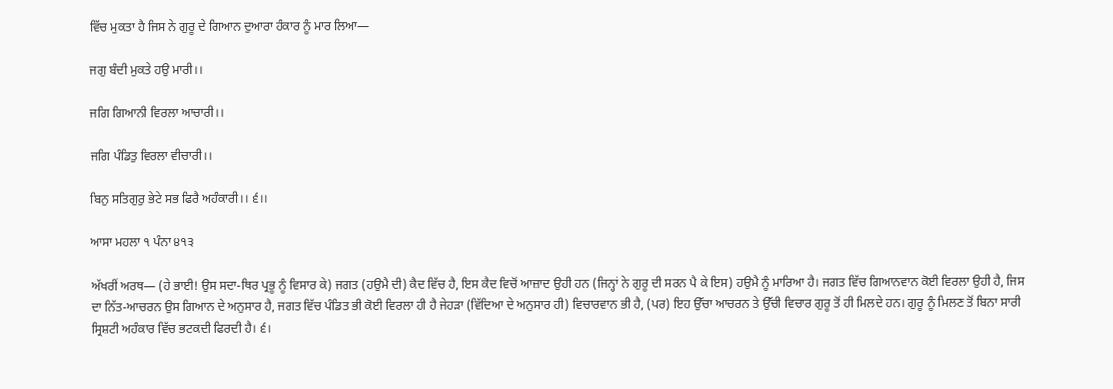ਵਿੱਚ ਮੁਕਤਾ ਹੈ ਜਿਸ ਨੇ ਗੁਰੂ ਦੇ ਗਿਆਨ ਦੁਆਰਾ ਹੰਕਾਰ ਨੂੰ ਮਾਰ ਲਿਆ—

ਜਗੁ ਬੰਦੀ ਮੁਕਤੇ ਹਉ ਮਾਰੀ।।

ਜਗਿ ਗਿਆਨੀ ਵਿਰਲਾ ਆਚਾਰੀ।।

ਜਗਿ ਪੰਡਿਤੁ ਵਿਰਲਾ ਵੀਚਾਰੀ।।

ਬਿਨੁ ਸਤਿਗੁਰੁ ਭੇਟੇ ਸਭ ਫਿਰੈ ਅਹੰਕਾਰੀ।। ੬।।

ਆਸਾ ਮਹਲਾ ੧ ਪੰਨਾ ੪੧੩

ਅੱਖਰੀਂ ਅਰਥ— (ਹੇ ਭਾਈ! ਉਸ ਸਦਾ-ਥਿਰ ਪ੍ਰਭੂ ਨੂੰ ਵਿਸਾਰ ਕੇ) ਜਗਤ (ਹਉਮੈ ਦੀ) ਕੈਦ ਵਿੱਚ ਹੈ, ਇਸ ਕੈਦ ਵਿਚੋਂ ਆਜ਼ਾਦ ਉਹੀ ਹਨ (ਜਿਨ੍ਹਾਂ ਨੇ ਗੁਰੂ ਦੀ ਸਰਨ ਪੈ ਕੇ ਇਸ) ਹਉਮੈ ਨੂੰ ਮਾਰਿਆ ਹੈ। ਜਗਤ ਵਿੱਚ ਗਿਆਨਵਾਨ ਕੋਈ ਵਿਰਲਾ ਉਹੀ ਹੈ, ਜਿਸ ਦਾ ਨਿੱਤ-ਆਚਰਨ ਉਸ ਗਿਆਨ ਦੇ ਅਨੁਸਾਰ ਹੈ, ਜਗਤ ਵਿੱਚ ਪੰਡਿਤ ਭੀ ਕੋਈ ਵਿਰਲਾ ਹੀ ਹੈ ਜੇਹੜਾ (ਵਿੱਦਿਆ ਦੇ ਅਨੁਸਾਰ ਹੀ) ਵਿਚਾਰਵਾਨ ਭੀ ਹੈ, (ਪਰ) ਇਹ ਉੱਚਾ ਆਚਰਨ ਤੇ ਉੱਚੀ ਵਿਚਾਰ ਗੁਰੂ ਤੋਂ ਹੀ ਮਿਲਦੇ ਹਨ। ਗੁਰੂ ਨੂੰ ਮਿਲਣ ਤੋਂ ਬਿਨਾ ਸਾਰੀ ਸ੍ਰਿਸ਼ਟੀ ਅਹੰਕਾਰ ਵਿੱਚ ਭਟਕਦੀ ਫਿਰਦੀ ਹੈ। ੬।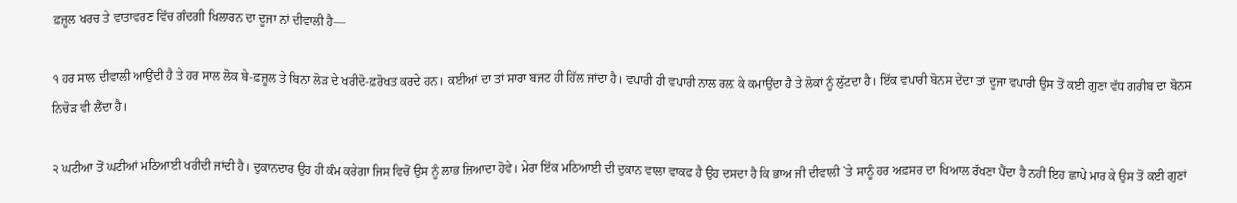ਫ਼ਜ਼ੂਲ ਖਰਚ ਤੇ ਵਾਤਾਵਰਣ ਵਿੱਚ ਗੰਦਗੀ ਖਿਲਾਰਨ ਦਾ ਦੂਜਾ ਨਾਂ ਦੀਵਾਲੀ ਹੈ—

੧ ਹਰ ਸਾਲ ਦੀਵਾਲੀ ਆਉਂਦੀ ਹੈ ਤੇ ਹਰ ਸਾਲ ਲੋਕ ਬੇ-ਫ਼ਜ਼ੂਲ ਤੇ ਬਿਨਾ ਲੋੜ ਦੇ ਖਰੀਦੋ-ਫ਼ਰੋਖਤ ਕਰਦੇ ਹਨ। ਕਈਆਂ ਦਾ ਤਾਂ ਸਾਰਾ ਬਜਟ ਹੀ ਹਿੱਲ ਜਾਂਦਾ ਹੈ। ਵਪਾਰੀ ਹੀ ਵਪਾਰੀ ਨਾਲ ਰਲ਼ ਕੇ ਕਮਾਉਂਦਾ ਹੈ ਤੇ ਲੋਕਾਂ ਨੂੰ ਲੁੱਟਦਾ ਹੈ। ਇੱਕ ਵਪਾਰੀ ਬੋਨਸ ਦੇਂਦਾ ਤਾਂ ਦੂਜਾ ਵਪਾਰੀ ਉਸ ਤੋਂ ਕਈ ਗੁਣਾ ਵੱਧ ਗਰੀਬ ਦਾ ਬੋਨਸ ਨਿਚੋੜ ਵੀ ਲੈਂਦਾ ਹੈ।

੨ ਘਟੀਆ ਤੋਂ ਘਟੀਆਂ ਮਠਿਆਈ ਖਰੀਦੀ ਜਾਂਦੀ ਹੈ। ਦੁਕਾਨਦਾਰ ਉਹ ਹੀ ਕੰਮ ਕਰੇਗਾ ਜਿਸ ਵਿਚੋਂ ਉਸ ਨੂੰ ਲਾਭ ਜ਼ਿਆਦਾ ਹੋਵੇ। ਮੇਰਾ ਇੱਕ ਮਠਿਆਈ ਦੀ ਦੁਕਾਨ ਵਾਲਾ ਵਾਕਫ ਹੈ ਉਹ ਦਸਦਾ ਹੈ ਕਿ ਭਾਅ ਜੀ ਦੀਵਾਲੀ `ਤੇ ਸਾਨੂੰ ਹਰ ਅਫ਼ਸਰ ਦਾ ਖਿਆਲ ਰੱਖਣਾ ਪੈਂਦਾ ਹੈ ਨਹੀਂ ਇਹ ਛਾਪੇ ਮਾਰ ਕੇ ਉਸ ਤੋਂ ਕਈ ਗੁਣਾਂ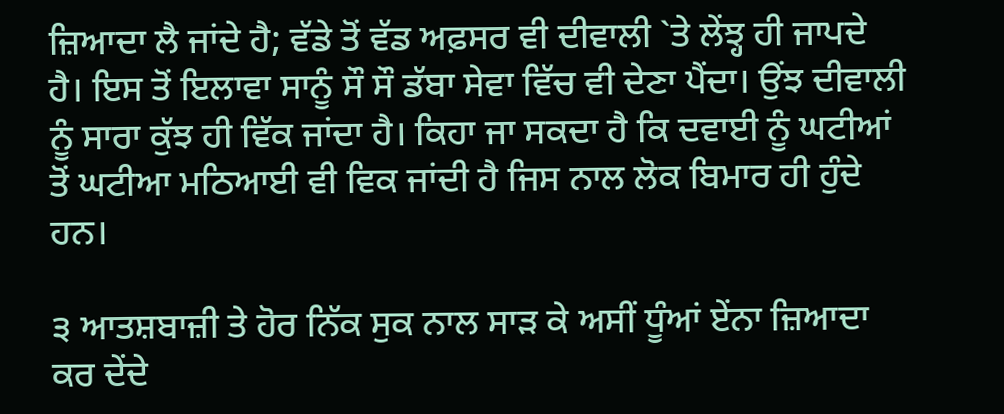ਜ਼ਿਆਦਾ ਲੈ ਜਾਂਦੇ ਹੈ; ਵੱਡੇ ਤੋਂ ਵੱਡ ਅਫ਼ਸਰ ਵੀ ਦੀਵਾਲੀ `ਤੇ ਲੇਂਝ੍ਹ ਹੀ ਜਾਪਦੇ ਹੈ। ਇਸ ਤੋਂ ਇਲਾਵਾ ਸਾਨੂੰ ਸੌ ਸੌ ਡੱਬਾ ਸੇਵਾ ਵਿੱਚ ਵੀ ਦੇਣਾ ਪੈਂਦਾ। ਉਂਝ ਦੀਵਾਲੀ ਨੂੰ ਸਾਰਾ ਕੁੱਝ ਹੀ ਵਿੱਕ ਜਾਂਦਾ ਹੈ। ਕਿਹਾ ਜਾ ਸਕਦਾ ਹੈ ਕਿ ਦਵਾਈ ਨੂੰ ਘਟੀਆਂ ਤੋਂ ਘਟੀਆ ਮਠਿਆਈ ਵੀ ਵਿਕ ਜਾਂਦੀ ਹੈ ਜਿਸ ਨਾਲ ਲੋਕ ਬਿਮਾਰ ਹੀ ਹੁੰਦੇ ਹਨ।

੩ ਆਤਸ਼ਬਾਜ਼ੀ ਤੇ ਹੋਰ ਨਿੱਕ ਸੁਕ ਨਾਲ ਸਾੜ ਕੇ ਅਸੀਂ ਧੂੰਆਂ ਏਂਨਾ ਜ਼ਿਆਦਾ ਕਰ ਦੇਂਦੇ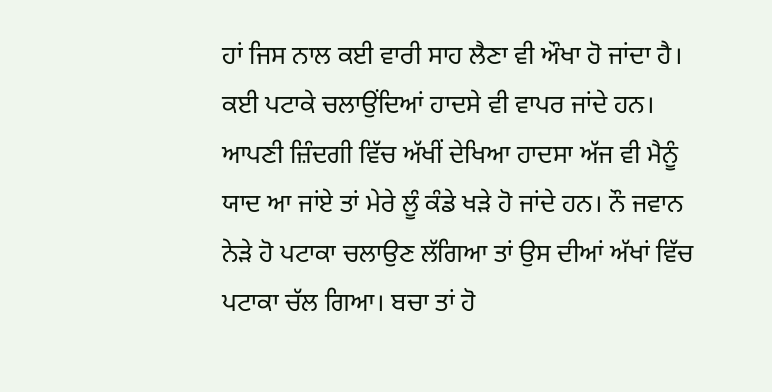ਹਾਂ ਜਿਸ ਨਾਲ ਕਈ ਵਾਰੀ ਸਾਹ ਲੈਣਾ ਵੀ ਔਖਾ ਹੋ ਜਾਂਦਾ ਹੈ। ਕਈ ਪਟਾਕੇ ਚਲਾਉਂਦਿਆਂ ਹਾਦਸੇ ਵੀ ਵਾਪਰ ਜਾਂਦੇ ਹਨ। ਆਪਣੀ ਜ਼ਿੰਦਗੀ ਵਿੱਚ ਅੱਖੀਂ ਦੇਖਿਆ ਹਾਦਸਾ ਅੱਜ ਵੀ ਮੈਨੂੰ ਯਾਦ ਆ ਜਾਂਏ ਤਾਂ ਮੇਰੇ ਲੂੰ ਕੰਡੇ ਖੜੇ ਹੋ ਜਾਂਦੇ ਹਨ। ਨੌ ਜਵਾਨ ਨੇੜੇ ਹੋ ਪਟਾਕਾ ਚਲਾਉਣ ਲੱਗਿਆ ਤਾਂ ਉਸ ਦੀਆਂ ਅੱਖਾਂ ਵਿੱਚ ਪਟਾਕਾ ਚੱਲ ਗਿਆ। ਬਚਾ ਤਾਂ ਹੋ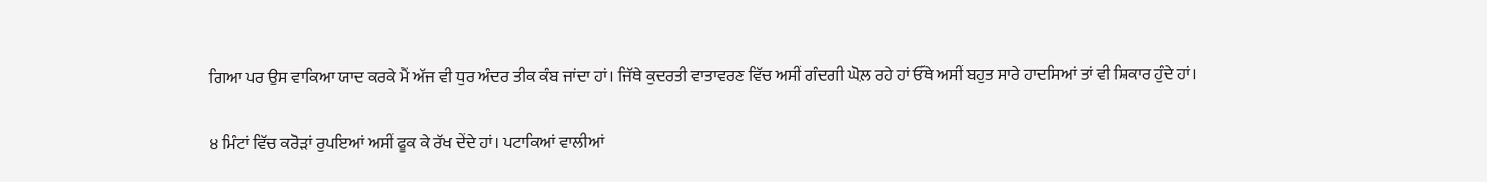ਗਿਆ ਪਰ ਉਸ ਵਾਕਿਆ ਯਾਦ ਕਰਕੇ ਮੈਂ ਅੱਜ ਵੀ ਧੁਰ ਅੰਦਰ ਤੀਕ ਕੰਬ ਜਾਂਦਾ ਹਾਂ। ਜਿੱਥੇ ਕੁਦਰਤੀ ਵਾਤਾਵਰਣ ਵਿੱਚ ਅਸੀਂ ਗੰਦਗੀ ਘੋਲ਼ ਰਹੇ ਹਾਂ ਓੱਥੇ ਅਸੀਂ ਬਹੁਤ ਸਾਰੇ ਹਾਦਸਿਆਂ ਤਾਂ ਵੀ ਸ਼ਿਕਾਰ ਹੁੰਦੇ ਹਾਂ।

੪ ਮਿੰਟਾਂ ਵਿੱਚ ਕਰੋੜਾਂ ਰੁਪਇਆਂ ਅਸੀਂ ਫੂਕ ਕੇ ਰੱਖ ਦੇਂਦੇ ਹਾਂ। ਪਟਾਕਿਆਂ ਵਾਲੀਆਂ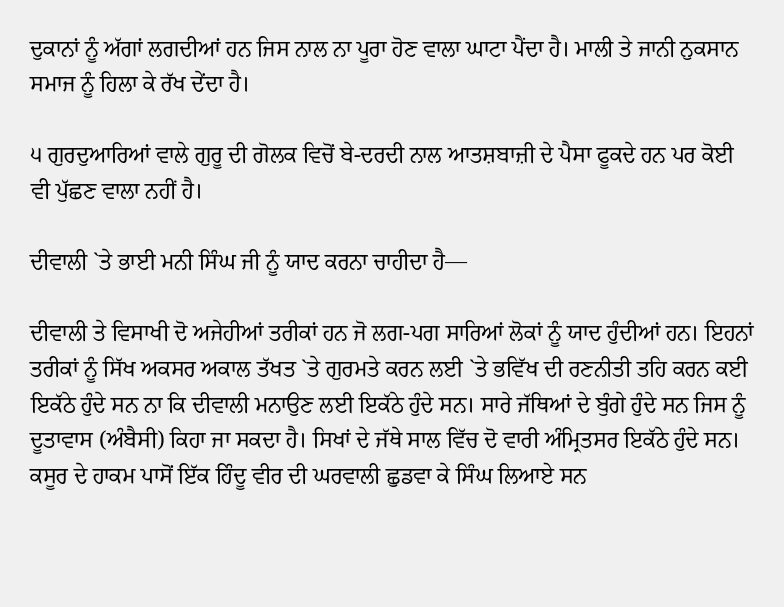ਦੁਕਾਨਾਂ ਨੂੰ ਅੱਗਾਂ ਲਗਦੀਆਂ ਹਨ ਜਿਸ ਨਾਲ ਨਾ ਪੂਰਾ ਹੋਣ ਵਾਲਾ ਘਾਟਾ ਪੈਂਦਾ ਹੈ। ਮਾਲੀ ਤੇ ਜਾਨੀ ਨੁਕਸਾਨ ਸਮਾਜ ਨੂੰ ਹਿਲਾ ਕੇ ਰੱਖ ਦੇਂਦਾ ਹੈ।

੫ ਗੁਰਦੁਆਰਿਆਂ ਵਾਲੇ ਗੁਰੂ ਦੀ ਗੋਲਕ ਵਿਚੋਂ ਬੇ-ਦਰਦੀ ਨਾਲ ਆਤਸ਼ਬਾਜ਼ੀ ਦੇ ਪੈਸਾ ਫੂਕਦੇ ਹਨ ਪਰ ਕੋਈ ਵੀ ਪੁੱਛਣ ਵਾਲਾ ਨਹੀਂ ਹੈ।

ਦੀਵਾਲੀ `ਤੇ ਭਾਈ ਮਨੀ ਸਿੰਘ ਜੀ ਨੂੰ ਯਾਦ ਕਰਨਾ ਚਾਹੀਦਾ ਹੈ—

ਦੀਵਾਲੀ ਤੇ ਵਿਸਾਖੀ ਦੋ ਅਜੇਹੀਆਂ ਤਰੀਕਾਂ ਹਨ ਜੋ ਲਗ-ਪਗ ਸਾਰਿਆਂ ਲੋਕਾਂ ਨੂੰ ਯਾਦ ਹੁੰਦੀਆਂ ਹਨ। ਇਹਨਾਂ ਤਰੀਕਾਂ ਨੂੰ ਸਿੱਖ ਅਕਸਰ ਅਕਾਲ ਤੱਖਤ `ਤੇ ਗੁਰਮਤੇ ਕਰਨ ਲਈ `ਤੇ ਭਵਿੱਖ ਦੀ ਰਣਨੀਤੀ ਤਹਿ ਕਰਨ ਕਈ ਇਕੱਠੇ ਹੁੰਦੇ ਸਨ ਨਾ ਕਿ ਦੀਵਾਲੀ ਮਨਾਉਣ ਲਈ ਇਕੱਠੇ ਹੁੰਦੇ ਸਨ। ਸਾਰੇ ਜੱਥਿਆਂ ਦੇ ਬੁੰਗੇ ਹੁੰਦੇ ਸਨ ਜਿਸ ਨੂੰ ਦੂਤਾਵਾਸ (ਅੰਬੈਸੀ) ਕਿਹਾ ਜਾ ਸਕਦਾ ਹੈ। ਸਿਖਾਂ ਦੇ ਜੱਥੇ ਸਾਲ ਵਿੱਚ ਦੋ ਵਾਰੀ ਅੰਮ੍ਰਿਤਸਰ ਇਕੱਠੇ ਹੁੰਦੇ ਸਨ। ਕਸੂਰ ਦੇ ਹਾਕਮ ਪਾਸੋਂ ਇੱਕ ਹਿੰਦੂ ਵੀਰ ਦੀ ਘਰਵਾਲੀ ਛੁਡਵਾ ਕੇ ਸਿੰਘ ਲਿਆਏ ਸਨ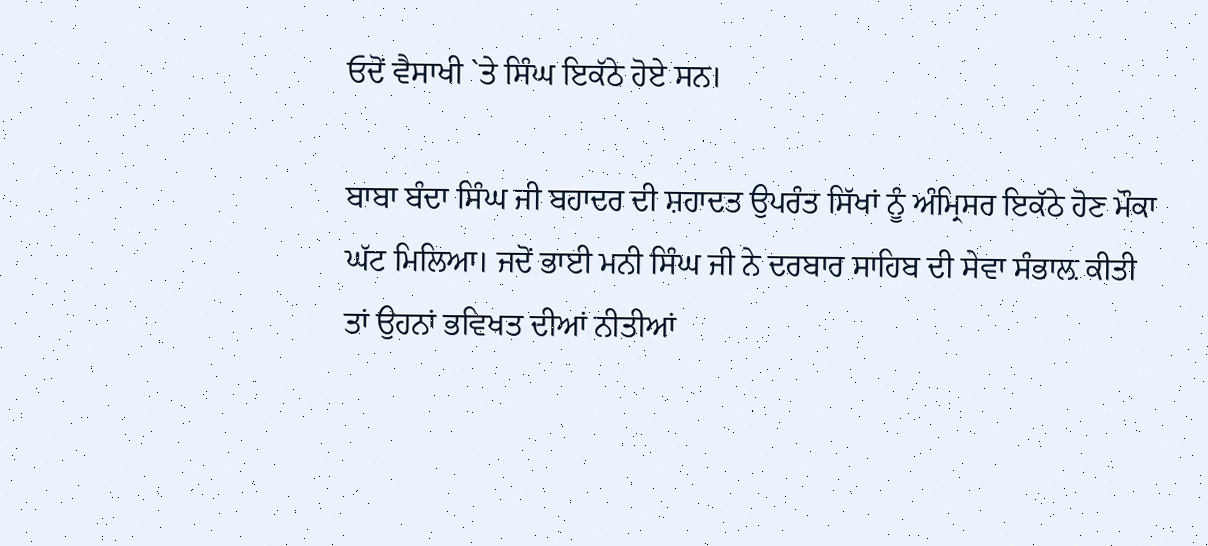ਓਦੋਂ ਵੈਸਾਖੀ `ਤੇ ਸਿੰਘ ਇਕੱਠੇ ਹੋਏ ਸਨ।

ਬਾਬਾ ਬੰਦਾ ਸਿੰਘ ਜੀ ਬਹਾਦਰ ਦੀ ਸ਼ਹਾਦਤ ਉਪਰੰਤ ਸਿੱਖਾਂ ਨੂੰ ਅੰਮ੍ਰਿਸਰ ਇਕੱਠੇ ਹੋਣ ਮੌਕਾ ਘੱਟ ਮਿਲਿਆ। ਜਦੋਂ ਭਾਈ ਮਨੀ ਸਿੰਘ ਜੀ ਨੇ ਦਰਬਾਰ ਸਾਹਿਬ ਦੀ ਸੇਵਾ ਸੰਭਾਲ਼ ਕੀਤੀ ਤਾਂ ਉਹਨਾਂ ਭਵਿਖਤ ਦੀਆਂ ਨੀਤੀਆਂ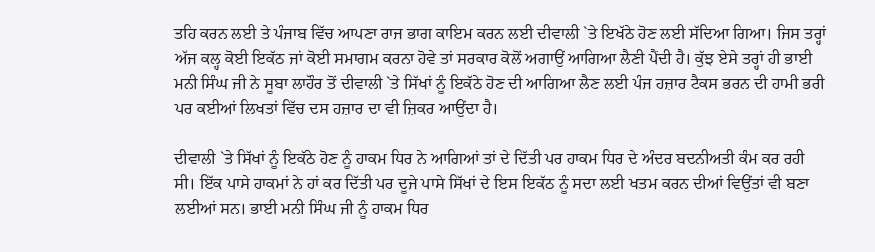ਤਹਿ ਕਰਨ ਲਈ ਤੇ ਪੰਜਾਬ ਵਿੱਚ ਆਪਣਾ ਰਾਜ ਭਾਗ ਕਾਇਮ ਕਰਨ ਲਈ ਦੀਵਾਲੀ `ਤੇ ਇਖੱਠੇ ਹੋਣ ਲਈ ਸੱਦਿਆ ਗਿਆ। ਜਿਸ ਤਰ੍ਹਾਂ ਅੱਜ ਕਲ੍ਹ ਕੋਈ ਇਕੱਠ ਜਾਂ ਕੋਈ ਸਮਾਗਮ ਕਰਨਾ ਹੋਵੇ ਤਾਂ ਸਰਕਾਰ ਕੋਲੋਂ ਅਗਾਉਂ ਆਗਿਆ ਲੈਣੀ ਪੈਂਦੀ ਹੈ। ਕੁੱਝ ਏਸੇ ਤਰ੍ਹਾਂ ਹੀ ਭਾਈ ਮਨੀ ਸਿੰਘ ਜੀ ਨੇ ਸੂਬਾ ਲਾਹੌਰ ਤੋਂ ਦੀਵਾਲੀ `ਤੇ ਸਿੱਖਾਂ ਨੂੰ ਇਕੱਠੇ ਹੋਣ ਦੀ ਆਗਿਆ ਲੈਣ ਲਈ ਪੰਜ ਹਜ਼ਾਰ ਟੈਕਸ ਭਰਨ ਦੀ ਹਾਮੀ ਭਰੀ ਪਰ ਕਈਆਂ ਲਿਖਤਾਂ ਵਿੱਚ ਦਸ ਹਜ਼ਾਰ ਦਾ ਵੀ ਜ਼ਿਕਰ ਆਉਂਦਾ ਹੈ।

ਦੀਵਾਲੀ `ਤੇ ਸਿੱਖਾਂ ਨੂੰ ਇਕੱਠੇ ਹੋਣ ਨੂੰ ਹਾਕਮ ਧਿਰ ਨੇ ਆਗਿਆਂ ਤਾਂ ਦੇ ਦਿੱਤੀ ਪਰ ਹਾਕਮ ਧਿਰ ਦੇ ਅੰਦਰ ਬਦਨੀਅਤੀ ਕੰਮ ਕਰ ਰਹੀ ਸੀ। ਇੱਕ ਪਾਸੇ ਹਾਕਮਾਂ ਨੇ ਹਾਂ ਕਰ ਦਿੱਤੀ ਪਰ ਦੂਜੇ ਪਾਸੇ ਸਿੱਖਾਂ ਦੇ ਇਸ ਇਕੱਠ ਨੂੰ ਸਦਾ ਲਈ ਖਤਮ ਕਰਨ ਦੀਆਂ ਵਿਉਂਤਾਂ ਵੀ ਬਣਾ ਲਈਆਂ ਸਨ। ਭਾਈ ਮਨੀ ਸਿੰਘ ਜੀ ਨੂੰ ਹਾਕਮ ਧਿਰ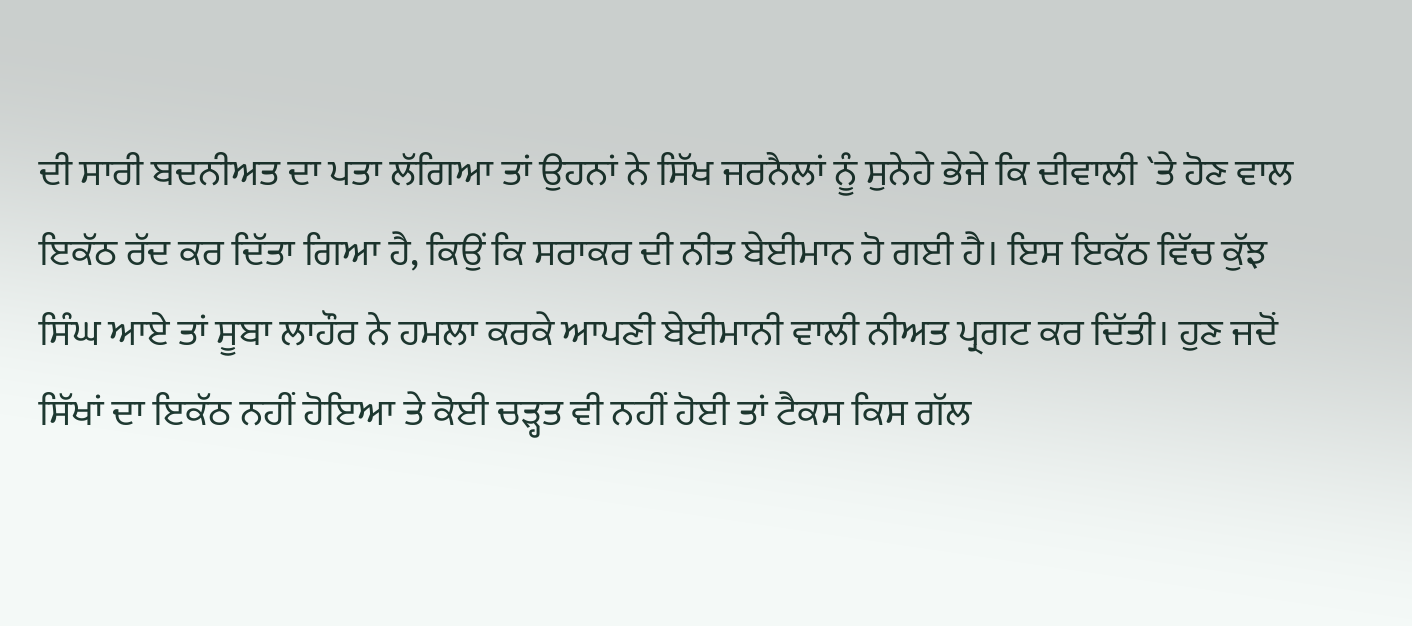ਦੀ ਸਾਰੀ ਬਦਨੀਅਤ ਦਾ ਪਤਾ ਲੱਗਿਆ ਤਾਂ ਉਹਨਾਂ ਨੇ ਸਿੱਖ ਜਰਨੈਲਾਂ ਨੂੰ ਸੁਨੇਹੇ ਭੇਜੇ ਕਿ ਦੀਵਾਲੀ `ਤੇ ਹੋਣ ਵਾਲ ਇਕੱਠ ਰੱਦ ਕਰ ਦਿੱਤਾ ਗਿਆ ਹੈ, ਕਿਉਂ ਕਿ ਸਰਾਕਰ ਦੀ ਨੀਤ ਬੇਈਮਾਨ ਹੋ ਗਈ ਹੈ। ਇਸ ਇਕੱਠ ਵਿੱਚ ਕੁੱਝ ਸਿੰਘ ਆਏ ਤਾਂ ਸੂਬਾ ਲਾਹੌਰ ਨੇ ਹਮਲਾ ਕਰਕੇ ਆਪਣੀ ਬੇਈਮਾਨੀ ਵਾਲੀ ਨੀਅਤ ਪ੍ਰਗਟ ਕਰ ਦਿੱਤੀ। ਹੁਣ ਜਦੋਂ ਸਿੱਖਾਂ ਦਾ ਇਕੱਠ ਨਹੀਂ ਹੋਇਆ ਤੇ ਕੋਈ ਚੜ੍ਹਤ ਵੀ ਨਹੀਂ ਹੋਈ ਤਾਂ ਟੈਕਸ ਕਿਸ ਗੱਲ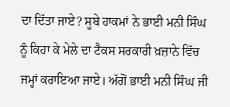ਦਾ ਦਿੱਤਾ ਜਾਏ? ਸੂਬੇ ਹਾਕਮਾਂ ਨੇ ਭਾਈ ਮਨੀ ਸਿੰਘ ਨੂੰ ਕਿਹਾ ਕੇ ਮੇਲੇ ਦਾ ਟੈਕਸ ਸਰਕਾਰੀ ਖ਼ਜ਼ਾਨੇ ਵਿੱਚ ਜਮ੍ਹਾਂ ਕਰਾਇਆ ਜਾਏ। ਅੱਗੋਂ ਭਾਈ ਮਨੀ ਸਿੰਘ ਜੀ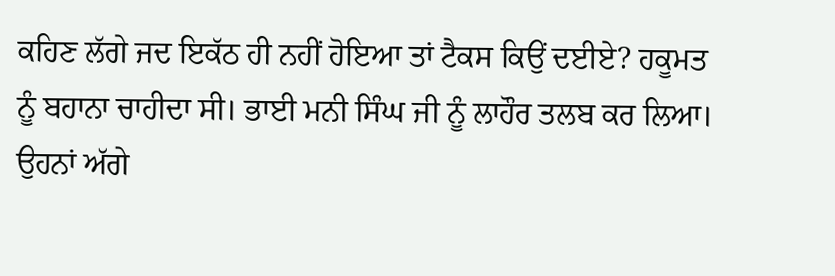ਕਹਿਣ ਲੱਗੇ ਜਦ ਇਕੱਠ ਹੀ ਨਹੀਂ ਹੋਇਆ ਤਾਂ ਟੈਕਸ ਕਿਉਂ ਦਈਏ? ਹਕੂਮਤ ਨੂੰ ਬਹਾਨਾ ਚਾਹੀਦਾ ਸੀ। ਭਾਈ ਮਨੀ ਸਿੰਘ ਜੀ ਨੂੰ ਲਾਹੌਰ ਤਲਬ ਕਰ ਲਿਆ। ਉਹਨਾਂ ਅੱਗੇ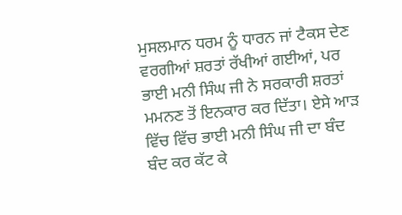ਮੁਸਲਮਾਨ ਧਰਮ ਨੂੰ ਧਾਰਨ ਜਾਂ ਟੈਕਸ ਦੇਣ ਵਰਗੀਆਂ ਸ਼ਰਤਾਂ ਰੱਖੀਆਂ ਗਈਆਂ, ਪਰ ਭਾਈ ਮਨੀ ਸਿੰਘ ਜੀ ਨੇ ਸਰਕਾਰੀ ਸ਼ਰਤਾਂ ਮਮਨਣ ਤੋਂ ਇਨਕਾਰ ਕਰ ਦਿੱਤਾ। ਏਸੇ ਆੜ ਵਿੱਚ ਵਿੱਚ ਭਾਈ ਮਨੀ ਸਿੰਘ ਜੀ ਦਾ ਬੰਦ ਬੰਦ ਕਰ ਕੱਟ ਕੇ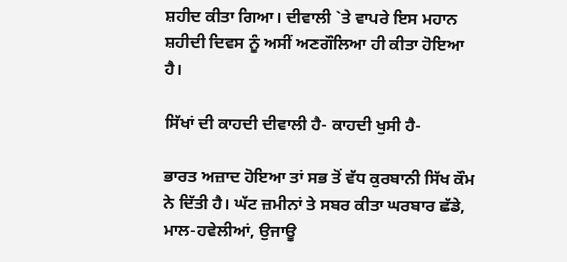ਸ਼ਹੀਦ ਕੀਤਾ ਗਿਆ। ਦੀਵਾਲੀ `ਤੇ ਵਾਪਰੇ ਇਸ ਮਹਾਨ ਸ਼ਹੀਦੀ ਦਿਵਸ ਨੂੰ ਅਸੀਂ ਅਣਗੌਲਿਆ ਹੀ ਕੀਤਾ ਹੋਇਆ ਹੈ।

ਸਿੱਖਾਂ ਦੀ ਕਾਹਦੀ ਦੀਵਾਲੀ ਹੈ- ਕਾਹਦੀ ਖੁਸੀ ਹੈ-

ਭਾਰਤ ਅਜ਼ਾਦ ਹੋਇਆ ਤਾਂ ਸਭ ਤੋਂ ਵੱਧ ਕੁਰਬਾਨੀ ਸਿੱਖ ਕੌਮ ਨੇ ਦਿੱਤੀ ਹੈ। ਘੱਟ ਜ਼ਮੀਨਾਂ ਤੇ ਸਬਰ ਕੀਤਾ ਘਰਬਾਰ ਛੱਡੇ, ਮਾਲ-ਹਵੇਲੀਆਂ, ਉਜਾਊ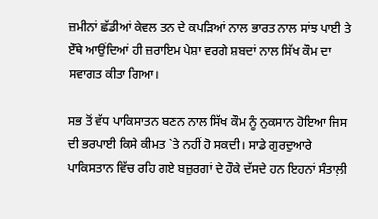ਜ਼ਮੀਨਾਂ ਛੱਡੀਆਂ ਕੇਵਲ ਤਨ ਦੇ ਕਪੜਿਆਂ ਨਾਲ ਭਾਰਤ ਨਾਲ ਸਾਂਝ ਪਾਈ ਤੇ ਏੱਥੇ ਆਉਂਦਿਆਂ ਹੀ ਜ਼ਰਾਇਮ ਪੇਸ਼ਾ ਵਰਗੇ ਸ਼ਬਦਾਂ ਨਾਲ ਸਿੱਖ ਕੌਮ ਦਾ ਸਵਾਗਤ ਕੀਤਾ ਗਿਆ।

ਸਭ ਤੋਂ ਵੱਧ ਪਾਕਿਸਾਤਨ ਬਣਨ ਨਾਲ ਸਿੱਖ ਕੌਮ ਨੂੰ ਨੁਕਸਾਨ ਹੋਇਆ ਜਿਸ ਦੀ ਭਰਪਾਈ ਕਿਸੇ ਕੀਮਤ `ਤੇ ਨਹੀਂ ਹੋ ਸਕਦੀ। ਸਾਡੇ ਗੁਰਦੁਆਰੇ ਪਾਕਿਸਤਾਨ ਵਿੱਚ ਰਹਿ ਗਏ ਬਜ਼ੁਰਗਾਂ ਦੇ ਹੌਕੇ ਦੱਸਦੇ ਹਨ ਇਹਨਾਂ ਸੰਤਾਲ਼ੀ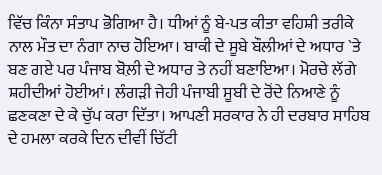ਵਿੱਚ ਕਿੰਨਾ ਸੰਤਾਪ ਭੋਗਿਆ ਹੈ। ਧੀਆਂ ਨੂੰ ਬੇ-ਪਤ ਕੀਤਾ ਵਹਿਸ਼ੀ ਤਰੀਕੇ ਨਾਲ ਮੌਤ ਦਾ ਨੰਗਾ ਨਾਚ ਹੋਇਆ। ਬਾਕੀ ਦੇ ਸੂਬੇ ਬੌਲੀਆਂ ਦੇ ਅਧਾਰ `ਤੇ ਬਣ ਗਏ ਪਰ ਪੰਜਾਬ ਬੋਲ਼ੀ ਦੇ ਅਧਾਰ ਤੇ ਨਹੀਂ ਬਣਾਇਆ। ਮੋਰਚੇ ਲੱਗੇ ਸ਼ਹੀਦੀਆਂ ਹੋਈਆਂ। ਲੰਗੜੀ ਜੇਹੀ ਪੰਜਾਬੀ ਸੂਬੀ ਦੇ ਰੋਂਦੇ ਨਿਆਣੇ ਨੂੰ ਛਣਕਣਾ ਦੇ ਕੇ ਚੁੱਪ ਕਰਾ ਦਿੱਤਾ। ਆਪਣੀ ਸਰਕਾਰ ਨੇ ਹੀ ਦਰਬਾਰ ਸਾਹਿਬ ਦੇ ਹਮਲਾ ਕਰਕੇ ਦਿਨ ਦੀਵੀਂ ਚਿੱਟੀ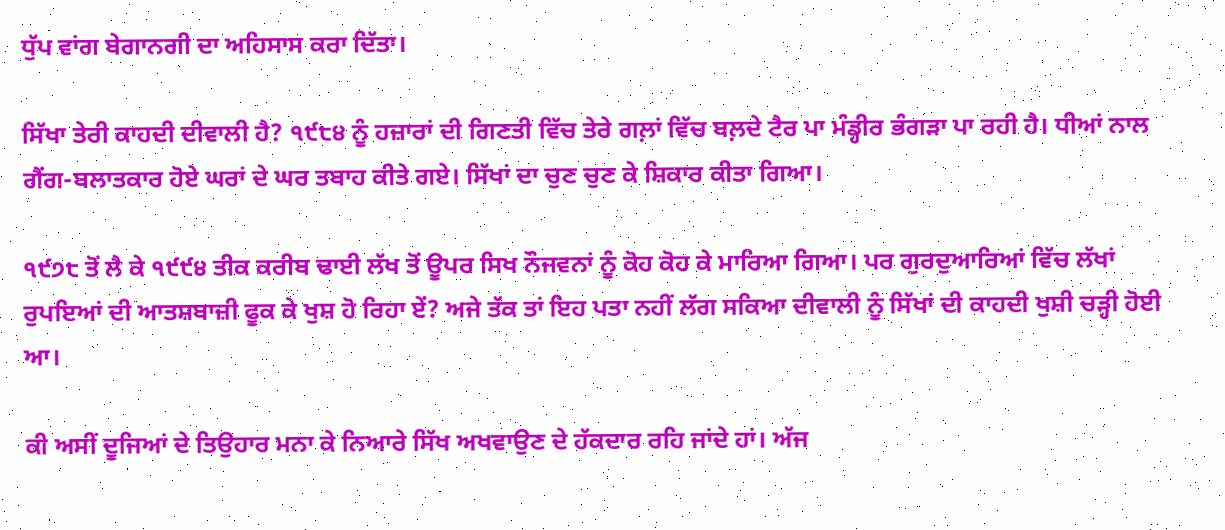ਧੁੱਪ ਵਾਂਗ ਬੇਗਾਨਗੀ ਦਾ ਅਹਿਸਾਸ ਕਰਾ ਦਿੱਤਾ।

ਸਿੱਖਾ ਤੇਰੀ ਕਾਹਦੀ ਦੀਵਾਲੀ ਹੈ? ੧੯੮੪ ਨੂੰ ਹਜ਼ਾਰਾਂ ਦੀ ਗਿਣਤੀ ਵਿੱਚ ਤੇਰੇ ਗਲ਼ਾਂ ਵਿੱਚ ਬਲ਼ਦੇ ਟੈਰ ਪਾ ਮੰਡ੍ਹੀਰ ਭੰਗੜਾ ਪਾ ਰਹੀ ਹੈ। ਧੀਆਂ ਨਾਲ ਗੈਂਗ-ਬਲਾਤਕਾਰ ਹੋਏ ਘਰਾਂ ਦੇ ਘਰ ਤਬਾਹ ਕੀਤੇ ਗਏ। ਸਿੱਖਾਂ ਦਾ ਚੁਣ ਚੁਣ ਕੇ ਸ਼ਿਕਾਰ ਕੀਤਾ ਗਿਆ।

੧੯੭੮ ਤੋਂ ਲੈ ਕੇ ੧੯੯੪ ਤੀਕ ਕਰੀਬ ਢਾਈ ਲੱਖ ਤੋਂ ਊਪਰ ਸਿਖ ਨੌਜਵਨਾਂ ਨੂੰ ਕੋਹ ਕੋਹ ਕੇ ਮਾਰਿਆ ਗਿਆ। ਪਰ ਗੁਰਦੁਆਰਿਆਂ ਵਿੱਚ ਲੱਖਾਂ ਰੁਪਇਆਂ ਦੀ ਆਤਸ਼ਬਾਜ਼ੀ ਫੂਕ ਕੇ ਖੁਸ਼ ਹੋ ਰਿਹਾ ਏਂ? ਅਜੇ ਤੱਕ ਤਾਂ ਇਹ ਪਤਾ ਨਹੀਂ ਲੱਗ ਸਕਿਆ ਦੀਵਾਲੀ ਨੂੰ ਸਿੱਖਾਂ ਦੀ ਕਾਹਦੀ ਖੁਸ਼ੀ ਚੜ੍ਹੀ ਹੋਈ ਆ।

ਕੀ ਅਸੀਂ ਦੂਜਿਆਂ ਦੇ ਤਿਉਹਾਰ ਮਨਾ ਕੇ ਨਿਆਰੇ ਸਿੱਖ ਅਖਵਾਉਣ ਦੇ ਹੱਕਦਾਰ ਰਹਿ ਜਾਂਦੇ ਹਾਂ। ਅੱਜ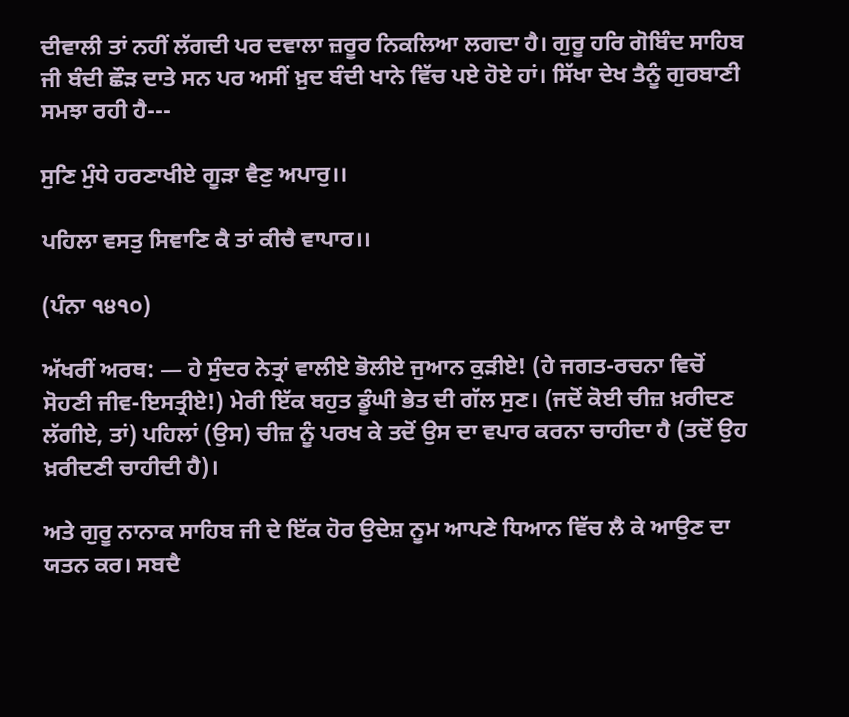ਦੀਵਾਲੀ ਤਾਂ ਨਹੀਂ ਲੱਗਦੀ ਪਰ ਦਵਾਲਾ ਜ਼ਰੂਰ ਨਿਕਲਿਆ ਲਗਦਾ ਹੈ। ਗੁਰੂ ਹਰਿ ਗੋਬਿੰਦ ਸਾਹਿਬ ਜੀ ਬੰਦੀ ਛੌੜ ਦਾਤੇ ਸਨ ਪਰ ਅਸੀਂ ਖ਼ੁਦ ਬੰਦੀ ਖਾਨੇ ਵਿੱਚ ਪਏ ਹੋਏ ਹਾਂ। ਸਿੱਖਾ ਦੇਖ ਤੈਨੂੰ ਗੁਰਬਾਣੀ ਸਮਝਾ ਰਹੀ ਹੈ---

ਸੁਣਿ ਮੁੰਧੇ ਹਰਣਾਖੀਏ ਗੂੜਾ ਵੈਣੁ ਅਪਾਰੁ।।

ਪਹਿਲਾ ਵਸਤੁ ਸਿਞਾਣਿ ਕੈ ਤਾਂ ਕੀਚੈ ਵਾਪਾਰ।।

(ਪੰਨਾ ੧੪੧੦)

ਅੱਖਰੀਂ ਅਰਥ: — ਹੇ ਸੁੰਦਰ ਨੇਤ੍ਰਾਂ ਵਾਲੀਏ ਭੋਲੀਏ ਜੁਆਨ ਕੁੜੀਏ! (ਹੇ ਜਗਤ-ਰਚਨਾ ਵਿਚੋਂ ਸੋਹਣੀ ਜੀਵ-ਇਸਤ੍ਰੀਏ!) ਮੇਰੀ ਇੱਕ ਬਹੁਤ ਡੂੰਘੀ ਭੇਤ ਦੀ ਗੱਲ ਸੁਣ। (ਜਦੋਂ ਕੋਈ ਚੀਜ਼ ਖ਼ਰੀਦਣ ਲੱਗੀਏ, ਤਾਂ) ਪਹਿਲਾਂ (ਉਸ) ਚੀਜ਼ ਨੂੰ ਪਰਖ ਕੇ ਤਦੋਂ ਉਸ ਦਾ ਵਪਾਰ ਕਰਨਾ ਚਾਹੀਦਾ ਹੈ (ਤਦੋਂ ਉਹ ਖ਼ਰੀਦਣੀ ਚਾਹੀਦੀ ਹੈ)।

ਅਤੇ ਗੁਰੂ ਨਾਨਾਕ ਸਾਹਿਬ ਜੀ ਦੇ ਇੱਕ ਹੋਰ ਉਦੇਸ਼ ਨੂਮ ਆਪਣੇ ਧਿਆਨ ਵਿੱਚ ਲੈ ਕੇ ਆਉਣ ਦਾ ਯਤਨ ਕਰ। ਸਬਦੈ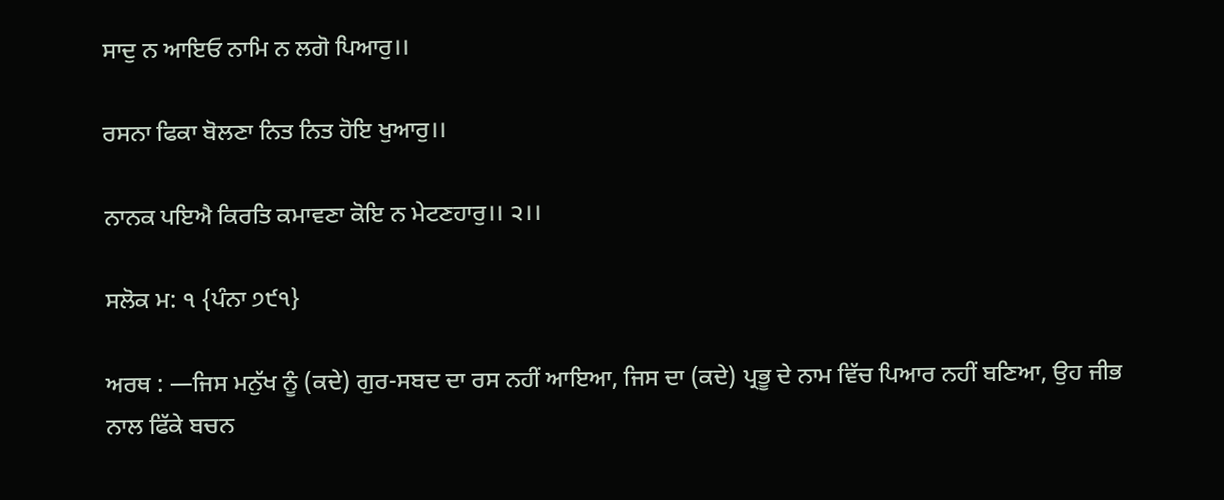ਸਾਦੁ ਨ ਆਇਓ ਨਾਮਿ ਨ ਲਗੋ ਪਿਆਰੁ।।

ਰਸਨਾ ਫਿਕਾ ਬੋਲਣਾ ਨਿਤ ਨਿਤ ਹੋਇ ਖੁਆਰੁ।।

ਨਾਨਕ ਪਇਐ ਕਿਰਤਿ ਕਮਾਵਣਾ ਕੋਇ ਨ ਮੇਟਣਹਾਰੁ।। ੨।।

ਸਲੋਕ ਮ: ੧ {ਪੰਨਾ ੭੯੧}

ਅਰਥ : —ਜਿਸ ਮਨੁੱਖ ਨੂੰ (ਕਦੇ) ਗੁਰ-ਸਬਦ ਦਾ ਰਸ ਨਹੀਂ ਆਇਆ, ਜਿਸ ਦਾ (ਕਦੇ) ਪ੍ਰਭੂ ਦੇ ਨਾਮ ਵਿੱਚ ਪਿਆਰ ਨਹੀਂ ਬਣਿਆ, ਉਹ ਜੀਭ ਨਾਲ ਫਿੱਕੇ ਬਚਨ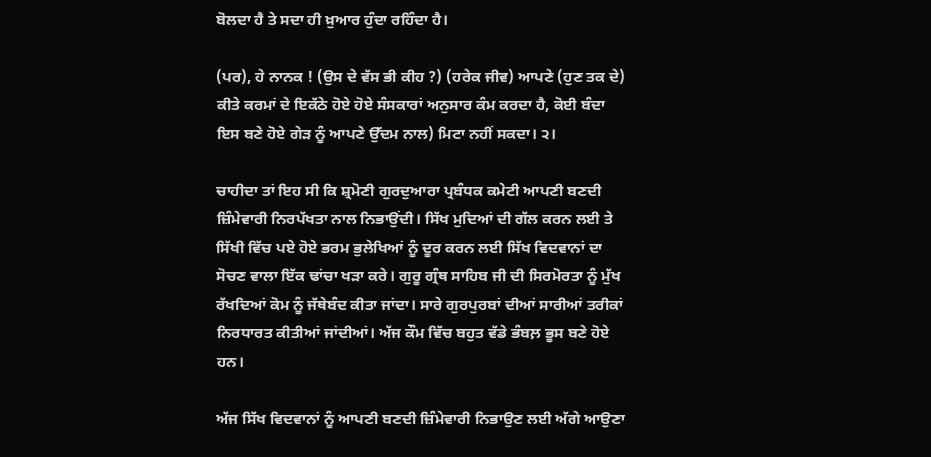ਬੋਲਦਾ ਹੈ ਤੇ ਸਦਾ ਹੀ ਖ਼ੁਆਰ ਹੁੰਦਾ ਰਹਿੰਦਾ ਹੈ।

(ਪਰ), ਹੇ ਨਾਨਕ ! (ਉਸ ਦੇ ਵੱਸ ਭੀ ਕੀਹ ?) (ਹਰੇਕ ਜੀਵ) ਆਪਣੇ (ਹੁਣ ਤਕ ਦੇ) ਕੀਤੇ ਕਰਮਾਂ ਦੇ ਇਕੱਠੇ ਹੋਏ ਹੋਏ ਸੰਸਕਾਰਾਂ ਅਨੁਸਾਰ ਕੰਮ ਕਰਦਾ ਹੈ, ਕੋਈ ਬੰਦਾ ਇਸ ਬਣੇ ਹੋਏ ਗੇੜ ਨੂੰ ਆਪਣੇ ਉੱਦਮ ਨਾਲ) ਮਿਟਾ ਨਹੀਂ ਸਕਦਾ। ੨।

ਚਾਹੀਦਾ ਤਾਂ ਇਹ ਸੀ ਕਿ ਸ਼੍ਰਮੋਣੀ ਗੁਰਦੁਆਰਾ ਪ੍ਰਬੰਧਕ ਕਮੇਟੀ ਆਪਣੀ ਬਣਦੀ ਜ਼ਿੰਮੇਵਾਰੀ ਨਿਰਪੱਖਤਾ ਨਾਲ ਨਿਭਾਉਂਦੀ। ਸਿੱਖ ਮੁਦਿਆਂ ਦੀ ਗੱਲ ਕਰਨ ਲਈ ਤੇ ਸਿੱਖੀ ਵਿੱਚ ਪਏ ਹੋਏ ਭਰਮ ਭੁਲੇਖਿਆਂ ਨੂੰ ਦੂਰ ਕਰਨ ਲਈ ਸਿੱਖ ਵਿਦਵਾਨਾਂ ਦਾ ਸੋਚਣ ਵਾਲਾ ਇੱਕ ਢਾਂਚਾ ਖੜਾ ਕਰੇ। ਗੁਰੂ ਗ੍ਰੰਥ ਸਾਹਿਬ ਜੀ ਦੀ ਸਿਰਮੋਰਤਾ ਨੂੰ ਮੁੱਖ ਰੱਖਦਿਆਂ ਕੋਮ ਨੂੰ ਜੱਥੇਬੰਦ ਕੀਤਾ ਜਾਂਦਾ। ਸਾਰੇ ਗੁਰਪੁਰਬਾਂ ਦੀਆਂ ਸਾਰੀਆਂ ਤਰੀਕਾਂ ਨਿਰਧਾਰਤ ਕੀਤੀਆਂ ਜਾਂਦੀਆਂ। ਅੱਜ ਕੌਮ ਵਿੱਚ ਬਹੁਤ ਵੱਡੇ ਭੰਬਲ਼ ਭੂਸ ਬਣੇ ਹੋਏ ਹਨ।

ਅੱਜ ਸਿੱਖ ਵਿਦਵਾਨਾਂ ਨੂੰ ਆਪਣੀ ਬਣਦੀ ਜ਼ਿੰਮੇਵਾਰੀ ਨਿਭਾਉਣ ਲਈ ਅੱਗੇ ਆਉਣਾ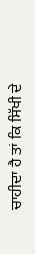ਚਾਹੀਦਾ ਹੈ ਤਾਂ ਕਿ ਸਿੱਖੀ ਦੇ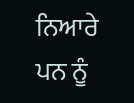ਨਿਆਰੇ ਪਨ ਨੂੰ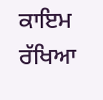ਕਾਇਮ ਰੱਖਿਆ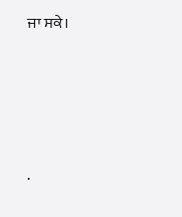ਜਾ ਸਕੇ।




.